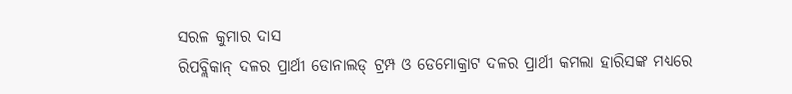ସରଳ କୁମାର ଦାସ
ରିପବ୍ଲିକାନ୍ ଦଳର ପ୍ରାର୍ଥୀ ଡୋନାଲଡ୍ ଟ୍ରମ୍ପ ଓ ଡେମୋକ୍ରାଟ ଦଳର ପ୍ରାର୍ଥୀ କମଲା ହାରିସଙ୍କ ମଧ୍ୟରେ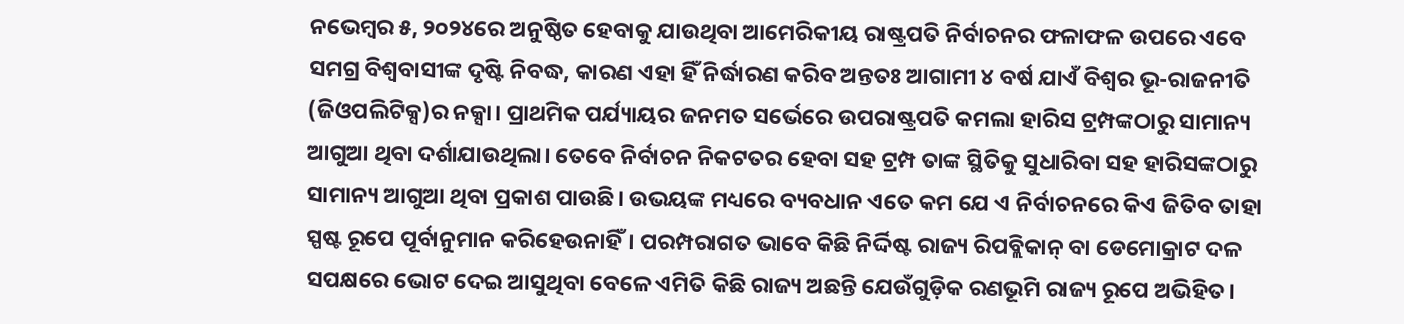ନଭେମ୍ୱର ୫, ୨୦୨୪ରେ ଅନୁଷ୍ଠିତ ହେବାକୁ ଯାଉଥିବା ଆମେରିକୀୟ ରାଷ୍ଟ୍ରପତି ନିର୍ବାଚନର ଫଳାଫଳ ଉପରେ ଏବେ ସମଗ୍ର ବିଶ୍ୱବାସୀଙ୍କ ଦୃଷ୍ଟି ନିବଦ୍ଧ, କାରଣ ଏହା ହିଁ ନିର୍ଦ୍ଧାରଣ କରିବ ଅନ୍ତତଃ ଆଗାମୀ ୪ ବର୍ଷ ଯାଏଁ ବିଶ୍ୱର ଭୂ-ରାଜନୀତି (ଜିଓପଲିଟିକ୍ସ)ର ନକ୍ସା। ପ୍ରାଥମିକ ପର୍ଯ୍ୟାୟର ଜନମତ ସର୍ଭେରେ ଉପରାଷ୍ଟ୍ରପତି କମଲା ହାରିସ ଟ୍ରମ୍ପଙ୍କଠାରୁ ସାମାନ୍ୟ ଆଗୁଆ ଥିବା ଦର୍ଶାଯାଉଥିଲା। ତେବେ ନିର୍ବାଚନ ନିକଟତର ହେବା ସହ ଟ୍ରମ୍ପ ତାଙ୍କ ସ୍ଥିତିକୁ ସୁଧାରିବା ସହ ହାରିସଙ୍କଠାରୁ ସାମାନ୍ୟ ଆଗୁଆ ଥିବା ପ୍ରକାଶ ପାଉଛି। ଉଭୟଙ୍କ ମଧ୍ୟରେ ବ୍ୟବଧାନ ଏତେ କମ ଯେ ଏ ନିର୍ବାଚନରେ କିଏ ଜିତିବ ତାହା ସ୍ପଷ୍ଟ ରୂପେ ପୂର୍ବାନୁମାନ କରିହେଉନାହିଁ। ପରମ୍ପରାଗତ ଭାବେ କିଛି ନିର୍ଦ୍ଦିଷ୍ଟ ରାଜ୍ୟ ରିପବ୍ଲିକାନ୍ ବା ଡେମୋକ୍ରାଟ ଦଳ ସପକ୍ଷରେ ଭୋଟ ଦେଇ ଆସୁଥିବା ବେଳେ ଏମିତି କିଛି ରାଜ୍ୟ ଅଛନ୍ତି ଯେଉଁଗୁଡ଼ିକ ରଣଭୂମି ରାଜ୍ୟ ରୂପେ ଅଭିହିତ।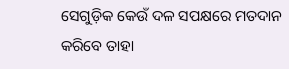ସେଗୁଡ଼ିକ କେଉଁ ଦଳ ସପକ୍ଷରେ ମତଦାନ କରିବେ ତାହା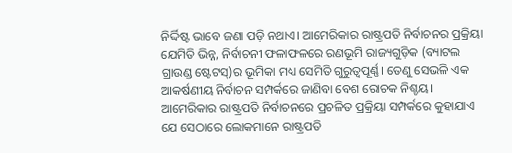ନିର୍ଦ୍ଦିଷ୍ଟ ଭାବେ ଜଣା ପଡ଼ି ନଥାଏ। ଆମେରିକାର ରାଷ୍ଟ୍ରପତି ନିର୍ବାଚନର ପ୍ରକ୍ରିୟା ଯେମିତି ଭିନ୍ନ, ନିର୍ବାଚନୀ ଫଳାଫଳରେ ରଣଭୂମି ରାଜ୍ୟଗୁଡ଼ିକ (ବ୍ୟାଟଲ ଗ୍ରାଉଣ୍ଡ ଷ୍ଟେଟସ୍)ର ଭୂମିକା ମଧ୍ୟ ସେମିତି ଗୁରୁତ୍ୱପୂର୍ଣ୍ଣ। ତେଣୁ ସେଭଳି ଏକ ଆକର୍ଷଣୀୟ ନିର୍ବାଚନ ସମ୍ପର୍କରେ ଜାଣିବା ବେଶ ରୋଚକ ନିଶ୍ଚୟ।
ଆମେରିକାର ରାଷ୍ଟ୍ରପତି ନିର୍ବାଚନରେ ପ୍ରଚଳିତ ପ୍ରକ୍ରିୟା ସମ୍ପର୍କରେ କୁହାଯାଏ ଯେ ସେଠାରେ ଲୋକମାନେ ରାଷ୍ଟ୍ରପତି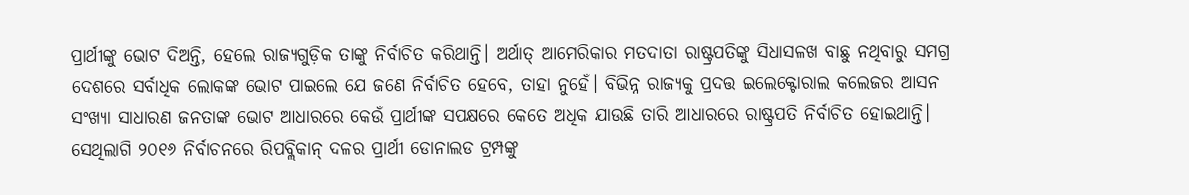ପ୍ରାର୍ଥୀଙ୍କୁ ଭୋଟ ଦିଅନ୍ତି, ହେଲେ ରାଜ୍ୟଗୁଡ଼ିକ ତାଙ୍କୁ ନିର୍ବାଚିତ କରିଥାନ୍ତି। ଅର୍ଥାତ୍ ଆମେରିକାର ମତଦାତା ରାଷ୍ଟ୍ରପତିଙ୍କୁ ସିଧାସଳଖ ବାଛୁ ନଥିବାରୁ ସମଗ୍ର ଦେଶରେ ସର୍ବାଧିକ ଲୋକଙ୍କ ଭୋଟ ପାଇଲେ ଯେ ଜଣେ ନିର୍ବାଚିତ ହେବେ, ତାହା ନୁହେଁ। ବିଭିନ୍ନ ରାଜ୍ୟକୁ ପ୍ରଦତ୍ତ ଇଲେକ୍ଟୋରାଲ କଲେଜର ଆସନ ସଂଖ୍ୟା ସାଧାରଣ ଜନତାଙ୍କ ଭୋଟ ଆଧାରରେ କେଉଁ ପ୍ରାର୍ଥୀଙ୍କ ସପକ୍ଷରେ କେତେ ଅଧିକ ଯାଉଛି ତାରି ଆଧାରରେ ରାଷ୍ଟ୍ରପତି ନିର୍ବାଚିତ ହୋଇଥାନ୍ତି। ସେଥିଲାଗି ୨୦୧୬ ନିର୍ବାଚନରେ ରିପବ୍ଲିକାନ୍ ଦଳର ପ୍ରାର୍ଥୀ ଡୋନାଲଡ ଟ୍ରମ୍ପଙ୍କୁ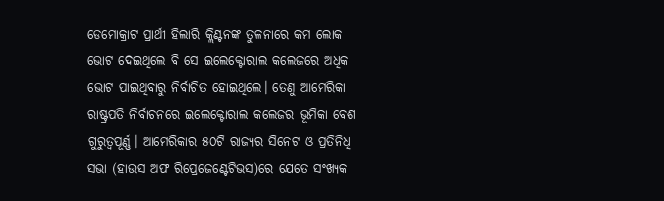ଡେମୋକ୍ରାଟ ପ୍ରାର୍ଥୀ ହିଲାରି କ୍ଲିଣ୍ଟନଙ୍କ ତୁଳନାରେ କମ ଲୋକ ଭୋଟ ଦେଇଥିଲେ ବି ସେ ଇଲେକ୍ଟୋରାଲ କଲେଜରେ ଅଧିକ ଭୋଟ ପାଇଥିବାରୁ ନିର୍ବାଚିତ ହୋଇଥିଲେ। ତେଣୁ ଆମେରିକା ରାଷ୍ଟ୍ରପତି ନିର୍ବାଚନରେ ଇଲେକ୍ଟୋରାଲ କଲେଜର ଭୂମିକା ବେଶ ଗୁରୁତ୍ୱପୂର୍ଣ୍ଣ। ଆମେରିକାର ୫୦ଟି ରାଜ୍ୟର ସିନେଟ ଓ ପ୍ରତିନିଧି ସଭା (ହାଉସ ଅଫ ରିପ୍ରେଜେଣ୍ଟେଟିଭସ)ରେ ଯେତେ ସଂଖ୍ୟକ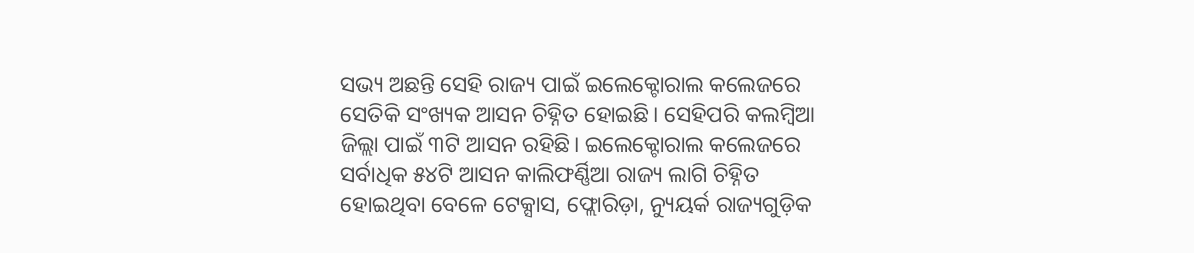ସଭ୍ୟ ଅଛନ୍ତି ସେହି ରାଜ୍ୟ ପାଇଁ ଇଲେକ୍ଟୋରାଲ କଲେଜରେ ସେତିକି ସଂଖ୍ୟକ ଆସନ ଚିହ୍ନିତ ହୋଇଛି। ସେହିପରି କଲମ୍ୱିଆ ଜିଲ୍ଲା ପାଇଁ ୩ଟି ଆସନ ରହିଛି। ଇଲେକ୍ଟୋରାଲ କଲେଜରେ ସର୍ବାଧିକ ୫୪ଟି ଆସନ କାଲିଫର୍ଣ୍ଣିଆ ରାଜ୍ୟ ଲାଗି ଚିହ୍ନିତ ହୋଇଥିବା ବେଳେ ଟେକ୍ସାସ, ଫ୍ଲୋରିଡ଼ା, ନ୍ୟୁୟର୍କ ରାଜ୍ୟଗୁଡ଼ିକ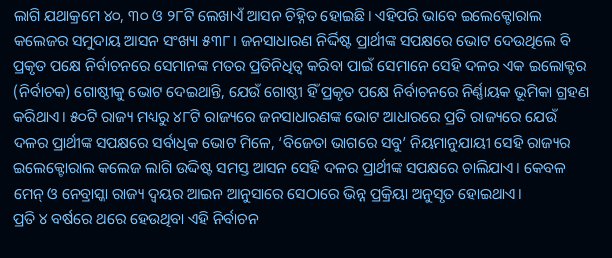ଲାଗି ଯଥାକ୍ରମେ ୪୦, ୩୦ ଓ ୨୮ଟି ଲେଖାଏଁ ଆସନ ଚିହ୍ନିତ ହୋଇଛି। ଏହିପରି ଭାବେ ଇଲେକ୍ଟୋରାଲ କଲେଜର ସମୁଦାୟ ଆସନ ସଂଖ୍ୟା ୫୩୮। ଜନସାଧାରଣ ନିର୍ଦ୍ଦିଷ୍ଟ ପ୍ରାର୍ଥୀଙ୍କ ସପକ୍ଷରେ ଭୋଟ ଦେଉଥିଲେ ବି ପ୍ରକୃତ ପକ୍ଷେ ନିର୍ବାଚନରେ ସେମାନଙ୍କ ମତର ପ୍ରତିନିଧିତ୍ୱ କରିବା ପାଇଁ ସେମାନେ ସେହି ଦଳର ଏକ ଇଲୋକ୍ଟର (ନିର୍ବାଚକ) ଗୋଷ୍ଠୀକୁ ଭୋଟ ଦେଇଥାନ୍ତି, ଯେଉଁ ଗୋଷ୍ଠୀ ହିଁ ପ୍ରକୃତ ପକ୍ଷେ ନିର୍ବାଚନରେ ନିର୍ଣ୍ଣାୟକ ଭୂମିକା ଗ୍ରହଣ କରିଥାଏ। ୫୦ଟି ରାଜ୍ୟ ମଧ୍ୟରୁ ୪୮ଟି ରାଜ୍ୟରେ ଜନସାଧାରଣଙ୍କ ଭୋଟ ଆଧାରରେ ପ୍ରତି ରାଜ୍ୟରେ ଯେଉଁ ଦଳର ପ୍ରାର୍ଥୀଙ୍କ ସପକ୍ଷରେ ସର୍ବାଧିକ ଭୋଟ ମିଳେ, ‘ବିଜେତା ଭାଗରେ ସବୁ’ ନିୟମାନୁଯାୟୀ ସେହି ରାଜ୍ୟର ଇଲେକ୍ଟୋରାଲ କଲେଜ ଲାଗି ଉଦ୍ଦିଷ୍ଟ ସମସ୍ତ ଆସନ ସେହି ଦଳର ପ୍ରାର୍ଥୀଙ୍କ ସପକ୍ଷରେ ଚାଲିଯାଏ। କେବଳ ମେନ୍ ଓ ନେବ୍ରାସ୍କା ରାଜ୍ୟ ଦ୍ୱୟର ଆଇନ ଆନୁସାରେ ସେଠାରେ ଭିନ୍ନ ପ୍ରକ୍ରିୟା ଅନୁସୃତ ହୋଇଥାଏ।
ପ୍ରତି ୪ ବର୍ଷରେ ଥରେ ହେଉଥିବା ଏହି ନିର୍ବାଚନ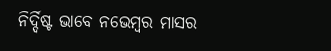ନିର୍ଦ୍ଦିଷ୍ଟ ଭାବେ ନଭେମ୍ୱର ମାସର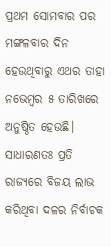ପ୍ରଥମ ସୋମବାର ପର ମଙ୍ଗଳବାର ଦିନ ହେଉଥିବାରୁ ଏଥର ତାହା ନଭେମ୍ୱର ୫ ତାରିଖରେ ଅନୁଷ୍ଠିତ ହେଉଛି। ସାଧାରଣତଃ ପ୍ରତି ରାଜ୍ୟରେ ବିଜୟ ଲାଭ କରିଥିବା ଦଳର ନିର୍ବାଚକ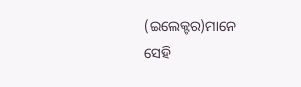(ଇଲେକ୍ଟର)ମାନେ ସେହି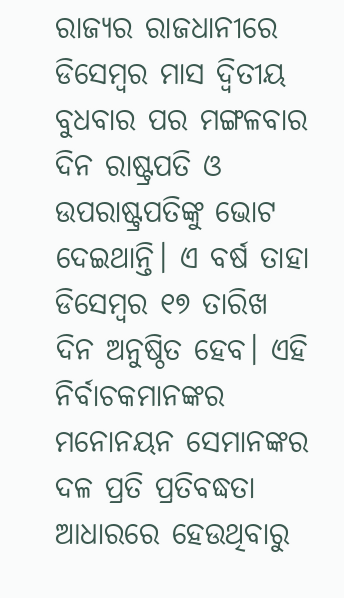ରାଜ୍ୟର ରାଜଧାନୀରେ ଡିସେମ୍ୱର ମାସ ଦ୍ୱିତୀୟ ବୁଧବାର ପର ମଙ୍ଗଳବାର ଦିନ ରାଷ୍ଟ୍ରପତି ଓ ଉପରାଷ୍ଟ୍ରପତିଙ୍କୁ ଭୋଟ ଦେଇଥାନ୍ତି। ଏ ବର୍ଷ ତାହା ଡିସେମ୍ୱର ୧୭ ତାରିଖ ଦିନ ଅନୁଷ୍ଠିତ ହେବ। ଏହି ନିର୍ବାଚକମାନଙ୍କର ମନୋନୟନ ସେମାନଙ୍କର ଦଳ ପ୍ରତି ପ୍ରତିବଦ୍ଧତା ଆଧାରରେ ହେଉଥିବାରୁ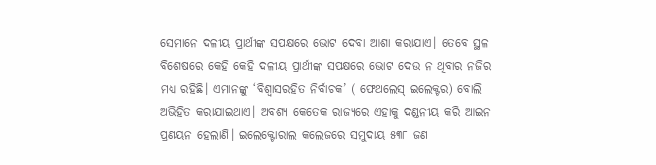ସେମାନେ ଦଳୀୟ ପ୍ରାର୍ଥୀଙ୍କ ସପକ୍ଷରେ ଭୋଟ ଦେବା ଆଶା କରାଯାଏ। ତେବେ ସ୍ଥଳ ବିଶେଷରେ କେହି କେହି ଦଳୀୟ ପ୍ରାର୍ଥୀଙ୍କ ସପକ୍ଷରେ ଭୋଟ ଦେଉ ନ ଥିବାର ନଜିର ମଧ୍ୟ ରହିଛି। ଏମାନଙ୍କୁ ‘ବିଶ୍ୱାସରହିତ ନିର୍ବାଚକ’ ( ଫେଥଲେସ୍ ଇଲେକ୍ଟର) ବୋଲି ଅଭିହିତ କରାଯାଇଥାଏ। ଅବଶ୍ୟ କେତେକ ରାଜ୍ୟରେ ଏହାକୁ ଦଣ୍ଡନୀୟ କରି ଆଇନ ପ୍ରଣୟନ ହେଲାଣି। ଇଲେକ୍ଟୋରାଲ କଲେଜରେ ସମୁଦାୟ ୫୩୮ ଜଣ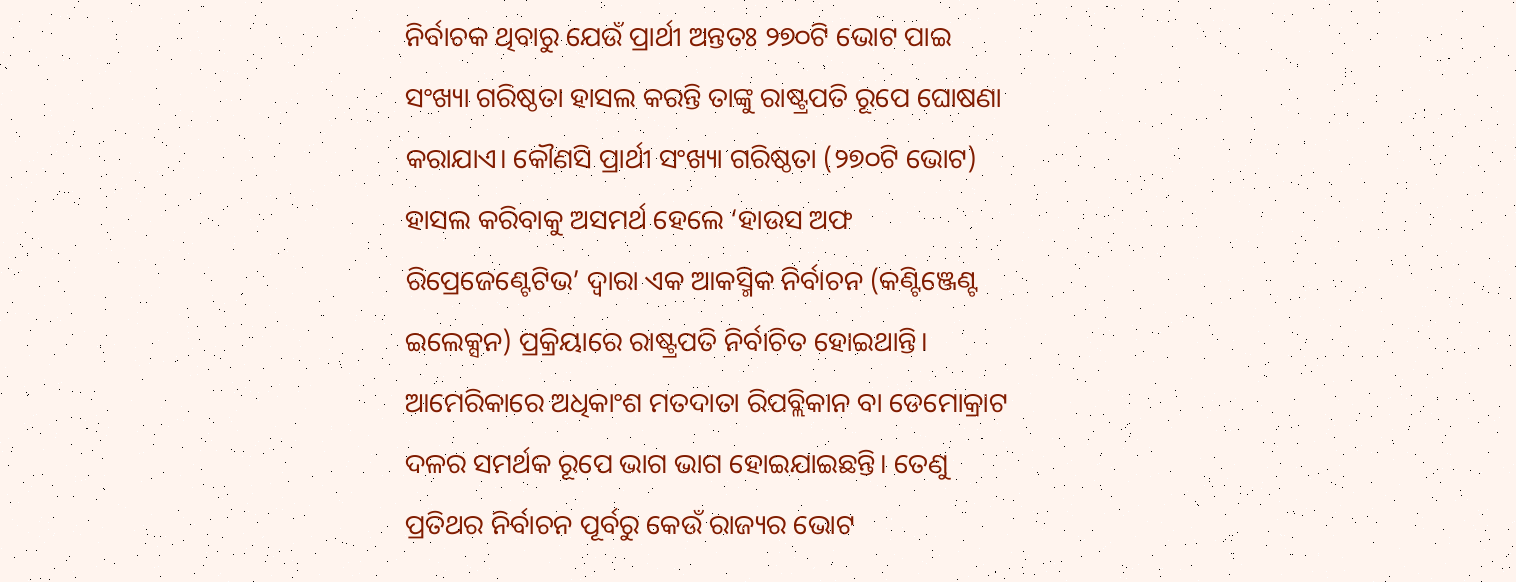ନିର୍ବାଚକ ଥିବାରୁ ଯେଉଁ ପ୍ରାର୍ଥୀ ଅନ୍ତତଃ ୨୭୦ଟି ଭୋଟ ପାଇ ସଂଖ୍ୟା ଗରିଷ୍ଠତା ହାସଲ କରନ୍ତି ତାଙ୍କୁ ରାଷ୍ଟ୍ରପତି ରୂପେ ଘୋଷଣା କରାଯାଏ। କୌଣସି ପ୍ରାର୍ଥୀ ସଂଖ୍ୟା ଗରିଷ୍ଠତା (୨୭୦ଟି ଭୋଟ) ହାସଲ କରିବାକୁ ଅସମର୍ଥ ହେଲେ ‘ହାଉସ ଅଫ ରିପ୍ରେଜେଣ୍ଟେଟିଭ’ ଦ୍ୱାରା ଏକ ଆକସ୍ମିକ ନିର୍ବାଚନ (କଣ୍ଟିଞ୍ଜେଣ୍ଟ ଇଲେକ୍ସନ) ପ୍ରକ୍ରିୟାରେ ରାଷ୍ଟ୍ରପତି ନିର୍ବାଚିତ ହୋଇଥାନ୍ତି।
ଆମେରିକାରେ ଅଧିକାଂଶ ମତଦାତା ରିପବ୍ଲିକାନ ବା ଡେମୋକ୍ରାଟ ଦଳର ସମର୍ଥକ ରୂପେ ଭାଗ ଭାଗ ହୋଇଯାଇଛନ୍ତି। ତେଣୁ ପ୍ରତିଥର ନିର୍ବାଚନ ପୂର୍ବରୁ କେଉଁ ରାଜ୍ୟର ଭୋଟ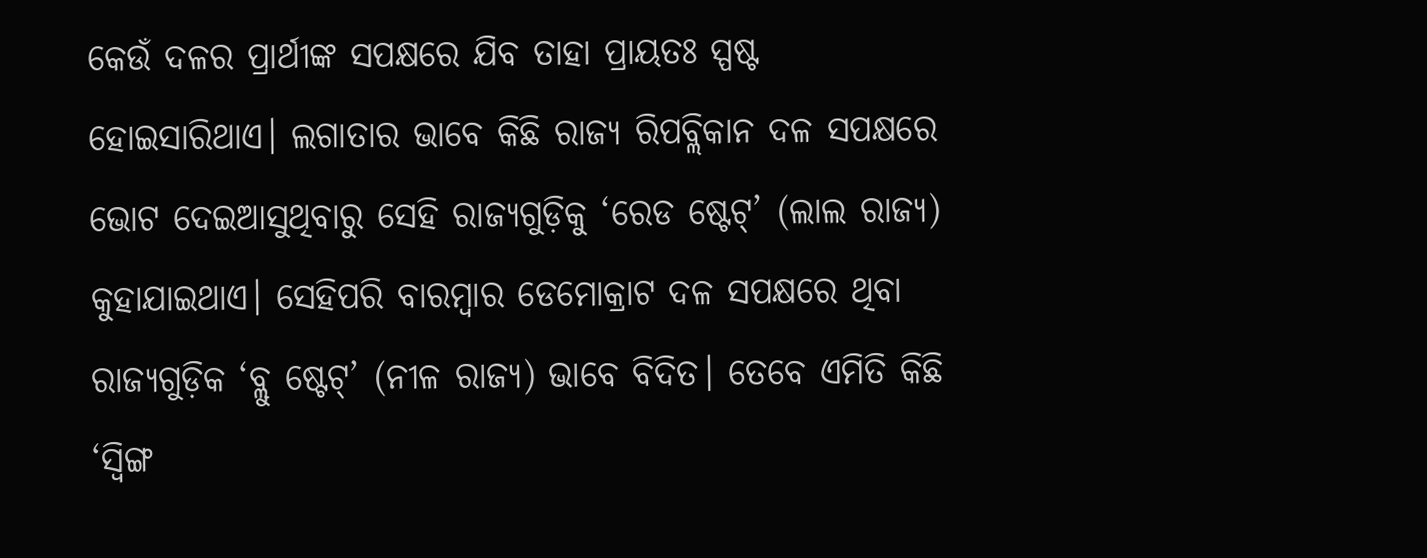କେଉଁ ଦଳର ପ୍ରାର୍ଥୀଙ୍କ ସପକ୍ଷରେ ଯିବ ତାହା ପ୍ରାୟତଃ ସ୍ପଷ୍ଟ ହୋଇସାରିଥାଏ। ଲଗାତାର ଭାବେ କିଛି ରାଜ୍ୟ ରିପବ୍ଲିକାନ ଦଳ ସପକ୍ଷରେ ଭୋଟ ଦେଇଆସୁଥିବାରୁ ସେହି ରାଜ୍ୟଗୁଡ଼ିକୁ ‘ରେଡ ଷ୍ଟେଟ୍’ (ଲାଲ ରାଜ୍ୟ) କୁହାଯାଇଥାଏ। ସେହିପରି ବାରମ୍ୱାର ଡେମୋକ୍ରାଟ ଦଳ ସପକ୍ଷରେ ଥିବା ରାଜ୍ୟଗୁଡ଼ିକ ‘ବ୍ଲୁ ଷ୍ଟେଟ୍’ (ନୀଳ ରାଜ୍ୟ) ଭାବେ ବିଦିତ। ତେବେ ଏମିତି କିଛି ‘ସ୍ୱିଙ୍ଗ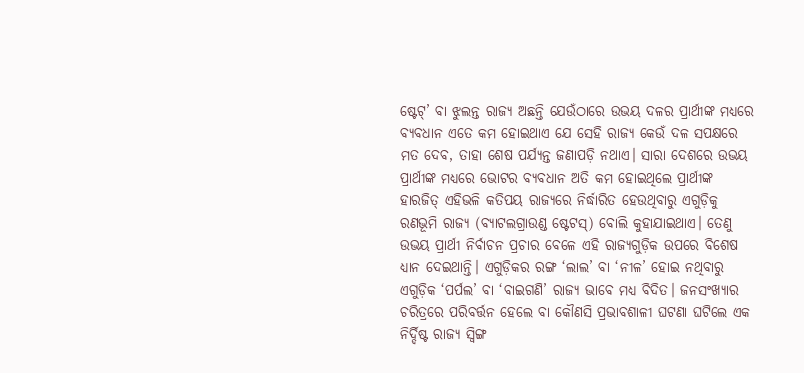ଷ୍ଟେଟ୍’ ବା ଝୁଲନ୍ତ ରାଜ୍ୟ ଅଛନ୍ତି ଯେଉଁଠାରେ ଉଭୟ ଦଳର ପ୍ରାର୍ଥୀଙ୍କ ମଧ୍ୟରେ ବ୍ୟବଧାନ ଏତେ କମ ହୋଇଥାଏ ଯେ ସେହି ରାଜ୍ୟ କେଉଁ ଦଳ ସପକ୍ଷରେ ମତ ଦେବ, ତାହା ଶେଷ ପର୍ଯ୍ୟନ୍ତ ଜଣାପଡ଼ି ନଥାଏ। ସାରା ଦେଶରେ ଉଭୟ ପ୍ରାର୍ଥୀଙ୍କ ମଧ୍ୟରେ ଭୋଟର ବ୍ୟବଧାନ ଅତି କମ ହୋଇଥିଲେ ପ୍ରାର୍ଥୀଙ୍କ ହାରଜିତ୍ ଏହିଭଳି କତିପୟ ରାଜ୍ୟରେ ନିର୍ଦ୍ଧାରିତ ହେଉଥିବାରୁ ଏଗୁଡ଼ିକୁ ରଣଭୂମି ରାଜ୍ୟ (ବ୍ୟାଟଲଗ୍ରାଉଣ୍ଡ ଷ୍ଟେଟସ୍) ବୋଲି କୁହାଯାଇଥାଏ। ତେଣୁ ଉଭୟ ପ୍ରାର୍ଥୀ ନିର୍ବାଚନ ପ୍ରଚାର ବେଳେ ଏହି ରାଜ୍ୟଗୁଡ଼ିକ ଉପରେ ବିଶେଷ ଧ୍ୟାନ ଦେଇଥାନ୍ତି। ଏଗୁଡ଼ିକର ରଙ୍ଗ ‘ଲାଲ’ ବା ‘ନୀଳ’ ହୋଇ ନଥିବାରୁ ଏଗୁଡ଼ିକ ‘ପର୍ପଲ’ ବା ‘ବାଇଗଣି’ ରାଜ୍ୟ ଭାବେ ମଧ୍ୟ ବିଦିତ। ଜନସଂଖ୍ୟାର ଚରିତ୍ରରେ ପରିବର୍ତ୍ତନ ହେଲେ ବା କୌଣସି ପ୍ରଭାବଶାଳୀ ଘଟଣା ଘଟିଲେ ଏକ ନିର୍ଦ୍ଦିଷ୍ଟ ରାଜ୍ୟ ସ୍ୱିଙ୍ଗ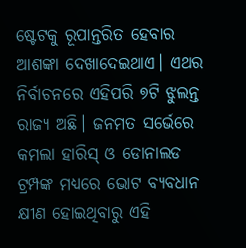ଷ୍ଟେଟକୁ ରୂପାନ୍ତରିତ ହେବାର ଆଶଙ୍କା ଦେଖାଦେଇଥାଏ। ଏଥର ନିର୍ବାଚନରେ ଏହିପରି ୭ଟି ଝୁଲନ୍ତ ରାଜ୍ୟ ଅଛି। ଜନମତ ସର୍ଭେରେ କମଲା ହାରିସ୍ ଓ ଡୋନାଲଡ ଟ୍ରମ୍ପଙ୍କ ମଧ୍ୟରେ ଭୋଟ ବ୍ୟବଧାନ କ୍ଷୀଣ ହୋଇଥିବାରୁ ଏହି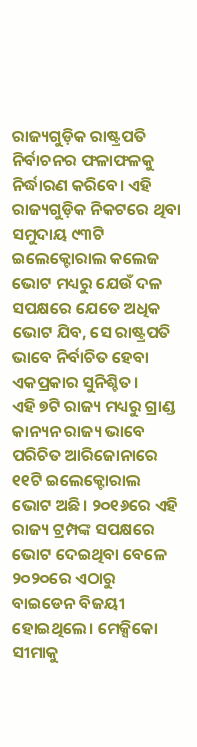ରାଜ୍ୟଗୁଡ଼ିକ ରାଷ୍ଟ୍ରପତି ନିର୍ବାଚନର ଫଳାଫଳକୁ ନିର୍ଦ୍ଧାରଣ କରିବେ। ଏହି ରାଜ୍ୟଗୁଡ଼ିକ ନିକଟରେ ଥିବା ସମୁଦାୟ ୯୩ଟି ଇଲେକ୍ଟୋରାଲ କଲେଜ ଭୋଟ ମଧ୍ୟରୁ ଯେଉଁ ଦଳ ସପକ୍ଷରେ ଯେତେ ଅଧିକ ଭୋଟ ଯିବ, ସେ ରାଷ୍ଟ୍ରପତି ଭାବେ ନିର୍ବାଚିତ ହେବା ଏକପ୍ରକାର ସୁନିଶ୍ଚିତ।
ଏହି ୭ଟି ରାଜ୍ୟ ମଧ୍ୟରୁ ଗ୍ରାଣ୍ଡ କାନ୍ୟନ ରାଜ୍ୟ ଭାବେ ପରିଚିତ ଆରିଜୋନାରେ ୧୧ଟି ଇଲେକ୍ଟୋରାଲ ଭୋଟ ଅଛି। ୨୦୧୬ରେ ଏହି ରାଜ୍ୟ ଟ୍ରମ୍ପଙ୍କ ସପକ୍ଷରେ ଭୋଟ ଦେଇଥିବା ବେଳେ ୨୦୨୦ରେ ଏଠାରୁ ବାଇଡେନ ବିଜୟୀ ହୋଇଥିଲେ। ମେକ୍ସିକୋ ସୀମାକୁ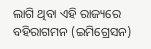ଲାଗି ଥିବା ଏହି ରାଜ୍ୟରେ ବହିରାଗମନ (ଇମିଗ୍ରେସନ)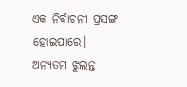ଏକ ନିର୍ବାଚନୀ ପ୍ରସଙ୍ଗ ହୋଇପାରେ। ଅନ୍ୟତମ ଝୁଲନ୍ତ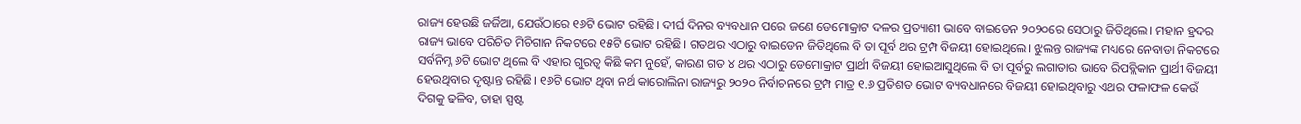ରାଜ୍ୟ ହେଉଛି ଜର୍ଜିଆ, ଯେଉଁଠାରେ ୧୬ଟି ଭୋଟ ରହିଛି। ଦୀର୍ଘ ଦିନର ବ୍ୟବଧାନ ପରେ ଜଣେ ଡେମୋକ୍ରାଟ ଦଳର ପ୍ରତ୍ୟାଶୀ ଭାବେ ବାଇଡେନ ୨୦୨୦ରେ ସେଠାରୁ ଜିତିଥିଲେ। ମହାନ ହ୍ରଦର ରାଜ୍ୟ ଭାବେ ପରିଚିତ ମିଚିଗାନ ନିକଟରେ ୧୫ଟି ଭୋଟ ରହିଛି। ଗତଥର ଏଠାରୁ ବାଇଡେନ ଜିତିଥିଲେ ବି ତା ପୂର୍ବ ଥର ଟ୍ରମ୍ପ ବିଜୟୀ ହୋଇଥିଲେ। ଝୁଲନ୍ତ ରାଜ୍ୟଙ୍କ ମଧ୍ୟରେ ନେବାଡା ନିକଟରେ ସର୍ବନିମ୍ନ ୬ଟି ଭୋଟ ଥିଲେ ବି ଏହାର ଗୁରତ୍ୱ କିଛି କମ ନୁହେଁ, କାରଣ ଗତ ୪ ଥର ଏଠାରୁ ଡେମୋକ୍ରାଟ ପ୍ରାର୍ଥୀ ବିଜୟୀ ହୋଇଆସୁଥିଲେ ବି ତା ପୂର୍ବରୁ ଲଗାତାର ଭାବେ ରିପବ୍ଲିକାନ ପ୍ରାର୍ଥୀ ବିଜୟୀ ହେଉଥିବାର ଦୃଷ୍ଟାନ୍ତ ରହିଛି। ୧୬ଟି ଭୋଟ ଥିବା ନର୍ଥ କାରୋଲିନା ରାଜ୍ୟରୁ ୨୦୨୦ ନିର୍ବାଚନରେ ଟ୍ରମ୍ପ ମାତ୍ର ୧.୬ ପ୍ରତିଶତ ଭୋଟ ବ୍ୟବଧାନରେ ବିଜୟୀ ହୋଇଥିବାରୁ ଏଥର ଫଳାଫଳ କେଉଁ ଦିଗକୁ ଢଳିବ, ତାହା ସ୍ପଷ୍ଟ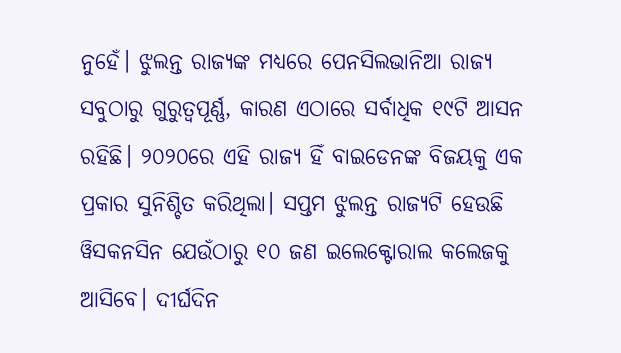ନୁହେଁ। ଝୁଲନ୍ତ ରାଜ୍ୟଙ୍କ ମଧ୍ୟରେ ପେନସିଲଭାନିଆ ରାଜ୍ୟ ସବୁଠାରୁ ଗୁରୁତ୍ୱପୂର୍ଣ୍ଣ, କାରଣ ଏଠାରେ ସର୍ବାଧିକ ୧୯ଟି ଆସନ ରହିଛି। ୨୦୨୦ରେ ଏହି ରାଜ୍ୟ ହିଁ ବାଇଡେନଙ୍କ ବିଜୟକୁ ଏକ ପ୍ରକାର ସୁନିଶ୍ଚିତ କରିଥିଲା। ସପ୍ତମ ଝୁଲନ୍ତ ରାଜ୍ୟଟି ହେଉଛି ୱିସକନସିନ ଯେଉଁଠାରୁ ୧୦ ଜଣ ଇଲେକ୍ଟୋରାଲ କଲେଜକୁ ଆସିବେ। ଦୀର୍ଘଦିନ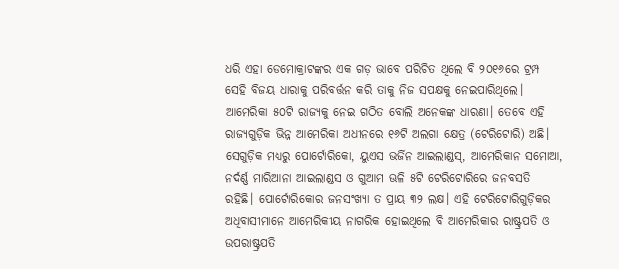ଧରି ଏହା ଡେମୋକ୍ରାଟଙ୍କର ଏକ ଗଡ଼ ଭାବେ ପରିଚିତ ଥିଲେ ବି ୨୦୧୬ରେ ଟ୍ରମ୍ପ ସେହି ବିଜୟ ଧାରାକୁ ପରିବର୍ତ୍ତନ କରି ତାକୁ ନିଜ ସପକ୍ଷକୁ ନେଇପାରିଥିଲେ।
ଆମେରିକା ୫୦ଟି ରାଜ୍ୟକୁ ନେଇ ଗଠିତ ବୋଲି ଅନେକଙ୍କ ଧାରଣା। ତେବେ ଏହି ରାଜ୍ୟଗୁଡ଼ିକ ଭିନ୍ନ ଆମେରିକା ଅଧୀନରେ ୧୬ଟି ଅଲଗା କ୍ଷେତ୍ର (ଟେରିଟୋରି) ଅଛି। ସେଗୁଡ଼ିକ ମଧ୍ୟରୁ ପୋର୍ଟୋରିକୋ, ୟୁଏସ ଭର୍ଜିନ ଆଇଲାଣ୍ଡସ୍, ଆମେରିକାନ ସମୋଆ, ନର୍ଦର୍ଣ୍ଣ ମାରିଆନା ଆଇଲାଣ୍ଡସ ଓ ଗୁଆମ ଊଳି ୫ଟି ଟେରିଟୋରିରେ ଜନବସତି ରହିଛି। ପୋର୍ଟୋରିକୋର ଜନସଂଖ୍ୟା ତ ପ୍ରାୟ ୩୨ ଲକ୍ଷ। ଏହି ଟେରିଟୋରିଗୁଡ଼ିକର ଅଧିବାସୀମାନେ ଆମେରିକୀୟ ନାଗରିକ ହୋଇଥିଲେ ବି ଆମେରିକାର ରାଷ୍ଟ୍ରପତି ଓ ଉପରାଷ୍ଟ୍ରପତି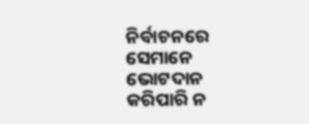ନିର୍ବାଚନରେ ସେମାନେ ଭୋଟଦାନ କରିପାରି ନ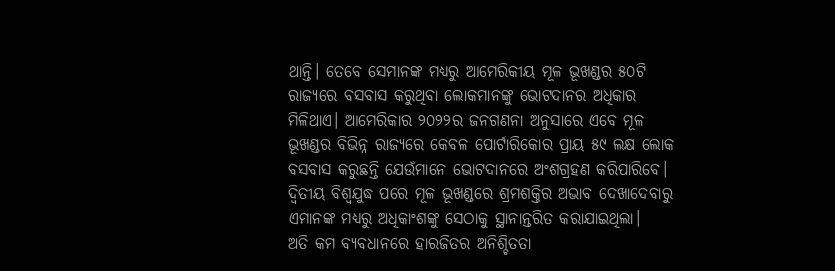ଥାନ୍ତି। ତେବେ ସେମାନଙ୍କ ମଧ୍ୟରୁ ଆମେରିକୀୟ ମୂଳ ଭୂଖଣ୍ଡର ୫୦ଟି ରାଜ୍ୟରେ ବସବାସ କରୁଥିବା ଲୋକମାନଙ୍କୁ ଭୋଟଦାନର ଅଧିକାର ମିଳିଥାଏ। ଆମେରିକାର ୨୦୨୨ର ଜନଗଣନା ଅନୁସାରେ ଏବେ ମୂଳ ଭୂଖଣ୍ଡର ବିଭିନ୍ନ ରାଜ୍ୟରେ କେବଳ ପୋର୍ଟାରିକୋର ପ୍ରାୟ ୫୯ ଲକ୍ଷ ଲୋକ ବସବାସ କରୁଛନ୍ତି ଯେଉଁମାନେ ଭୋଟଦାନରେ ଅଂଶଗ୍ରହଣ କରିପାରିବେ। ଦ୍ୱିତୀୟ ବିଶ୍ୱଯୁଦ୍ଧ ପରେ ମୂଳ ଭୂଖଣ୍ଡରେ ଶ୍ରମଶକ୍ତିର ଅଭାବ ଦେଖାଦେବାରୁ ଏମାନଙ୍କ ମଧ୍ୟରୁ ଅଧିକାଂଶଙ୍କୁ ସେଠାକୁ ସ୍ଥାନାନ୍ତରିତ କରାଯାଇଥିଲା।
ଅତି କମ ବ୍ୟବଧାନରେ ହାରଜିତର ଅନିଶ୍ଚିତତା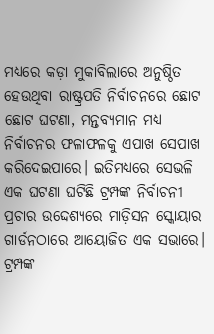ମଧ୍ୟରେ କଡ଼ା ମୁକାବିଲାରେ ଅନୁଷ୍ଠିତ ହେଉଥିବା ରାଷ୍ଟ୍ରପତି ନିର୍ବାଚନରେ ଛୋଟ ଛୋଟ ଘଟଣା, ମନ୍ତବ୍ୟମାନ ମଧ୍ୟ ନିର୍ବାଚନର ଫଳାଫଳକୁ ଏପାଖ ସେପାଖ କରିଦେଇପାରେ। ଇତିମଧ୍ୟରେ ସେଭଳି ଏକ ଘଟଣା ଘଟିଛି ଟ୍ରମ୍ପଙ୍କ ନିର୍ବାଚନୀ ପ୍ରଚାର ଉଦ୍ଦେଶ୍ୟରେ ମାଡ଼ିସନ ସ୍କୋୟାର ଗାର୍ଡନଠାରେ ଆୟୋଜିତ ଏକ ସଭାରେ। ଟ୍ରମ୍ପଙ୍କ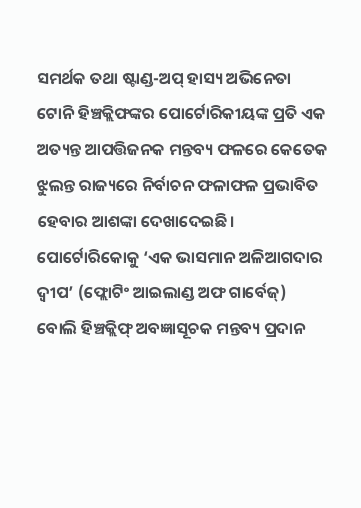ସମର୍ଥକ ତଥା ଷ୍ଟାଣ୍ଡ-ଅପ୍ ହାସ୍ୟ ଅଭିନେତା ଟୋନି ହିଞ୍ଚକ୍ଲିଫଙ୍କର ପୋର୍ଟୋରିକୀୟଙ୍କ ପ୍ରତି ଏକ ଅତ୍ୟନ୍ତ ଆପତ୍ତିଜନକ ମନ୍ତବ୍ୟ ଫଳରେ କେତେକ ଝୁଲନ୍ତ ରାଜ୍ୟରେ ନିର୍ବାଚନ ଫଳାଫଳ ପ୍ରଭାବିତ ହେବାର ଆଶଙ୍କା ଦେଖାଦେଇଛି। ପୋର୍ଟୋରିକୋକୁ ‘ଏକ ଭାସମାନ ଅଳିଆଗଦାର ଦ୍ୱୀପ’ (ଫ୍ଲୋଟିଂ ଆଇଲାଣ୍ଡ ଅଫ ଗାର୍ବେଜ୍) ବୋଲି ହିଞ୍ଚକ୍ଲିଫ୍ ଅବଜ୍ଞାସୂଚକ ମନ୍ତବ୍ୟ ପ୍ରଦାନ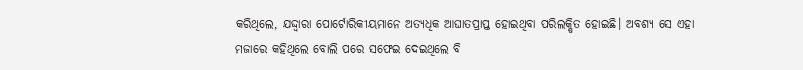କରିଥିଲେ, ଯଦ୍ଦ୍ୱାରା ପୋର୍ଟୋରିକୀୟମାନେ ଅତ୍ୟଧିକ ଆଘାତପ୍ରାପ୍ତ ହୋଇଥିବା ପରିଲକ୍ଷିତ ହୋଇଛି। ଅବଶ୍ୟ ସେ ଏହା ମଜାରେ କହିଥିଲେ ବୋଲି ପରେ ସଫେଇ ଦେଇଥିଲେ ବି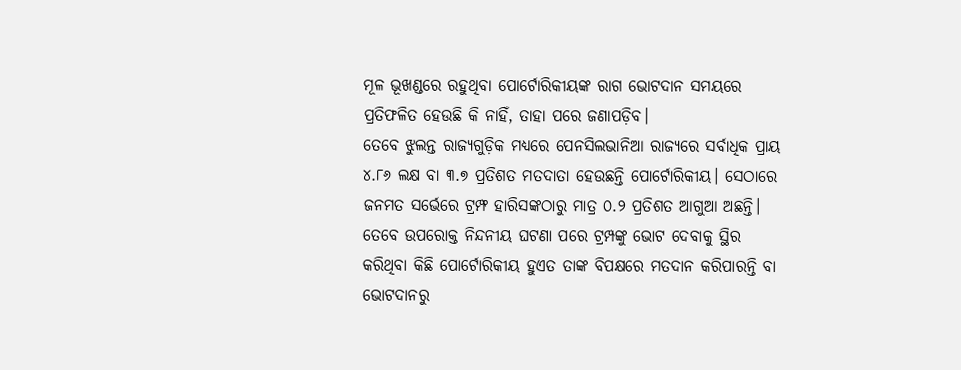ମୂଳ ଭୂଖଣ୍ଡରେ ରହୁଥିବା ପୋର୍ଟୋରିକୀୟଙ୍କ ରାଗ ଭୋଟଦାନ ସମୟରେ ପ୍ରତିଫଳିତ ହେଉଛି କି ନାହିଁ, ତାହା ପରେ ଜଣାପଡ଼ିବ।
ତେବେ ଝୁଲନ୍ତ ରାଜ୍ୟଗୁଡ଼ିକ ମଧ୍ୟରେ ପେନସିଲଭାନିଆ ରାଜ୍ୟରେ ସର୍ବାଧିକ ପ୍ରାୟ ୪.୮୬ ଲକ୍ଷ ବା ୩.୭ ପ୍ରତିଶତ ମତଦାତା ହେଉଛନ୍ତି ପୋର୍ଟୋରିକୀୟ। ସେଠାରେ ଜନମତ ସର୍ଭେରେ ଟ୍ରମ୍ଫ ହାରିସଙ୍କଠାରୁ ମାତ୍ର ୦.୨ ପ୍ରତିଶତ ଆଗୁଆ ଅଛନ୍ତି। ତେବେ ଉପରୋକ୍ତ ନିନ୍ଦନୀୟ ଘଟଣା ପରେ ଟ୍ରମ୍ପଙ୍କୁ ଭୋଟ ଦେବାକୁ ସ୍ଥିର କରିଥିବା କିଛି ପୋର୍ଟୋରିକୀୟ ହୁଏତ ତାଙ୍କ ବିପକ୍ଷରେ ମତଦାନ କରିପାରନ୍ତି ବା ଭୋଟଦାନରୁ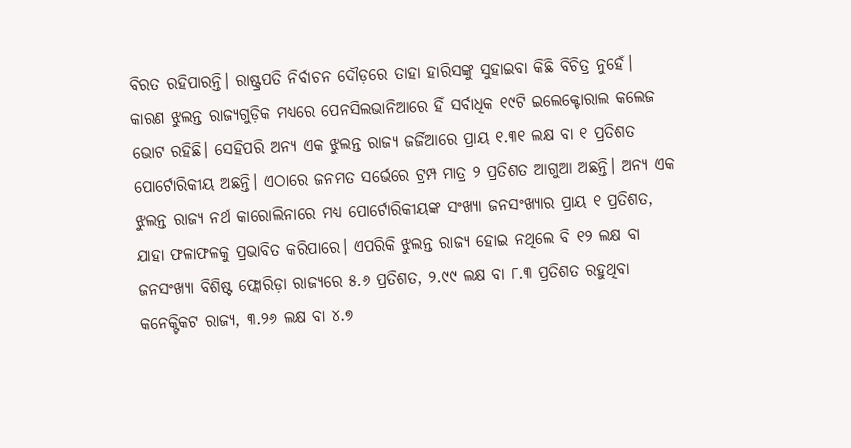ବିରତ ରହିପାରନ୍ତି। ରାଷ୍ଟ୍ରପତି ନିର୍ବାଚନ ଦୌଡ଼ରେ ତାହା ହାରିସଙ୍କୁ ସୁହାଇବା କିଛି ବିଚିତ୍ର ନୁହେଁ। କାରଣ ଝୁଲନ୍ତ ରାଜ୍ୟଗୁଡ଼ିକ ମଧ୍ୟରେ ପେନସିଲଭାନିଆରେ ହିଁ ସର୍ବାଧିକ ୧୯ଟି ଇଲେକ୍ଟୋରାଲ କଲେଜ ଭୋଟ ରହିଛି। ସେହିପରି ଅନ୍ୟ ଏକ ଝୁଲନ୍ତ ରାଜ୍ୟ ଜର୍ଜିଆରେ ପ୍ରାୟ ୧.୩୧ ଲକ୍ଷ ବା ୧ ପ୍ରତିଶତ ପୋର୍ଟୋରିକୀୟ ଅଛନ୍ତି। ଏଠାରେ ଜନମତ ସର୍ଭେରେ ଟ୍ରମ୍ପ ମାତ୍ର ୨ ପ୍ରତିଶତ ଆଗୁଆ ଅଛନ୍ତି। ଅନ୍ୟ ଏକ ଝୁଲନ୍ତ ରାଜ୍ୟ ନର୍ଥ କାରୋଲିନାରେ ମଧ୍ୟ ପୋର୍ଟୋରିକୀୟଙ୍କ ସଂଖ୍ୟା ଜନସଂଖ୍ୟାର ପ୍ରାୟ ୧ ପ୍ରତିଶତ, ଯାହା ଫଳାଫଳକୁ ପ୍ରଭାବିତ କରିପାରେ। ଏପରିକି ଝୁଲନ୍ତ ରାଜ୍ୟ ହୋଇ ନଥିଲେ ବି ୧୨ ଲକ୍ଷ ବା ଜନସଂଖ୍ୟା ବିଶିଷ୍ଟ ଫ୍ଲୋରିଡ଼ା ରାଜ୍ୟରେ ୫.୬ ପ୍ରତିଶତ, ୨.୯୯ ଲକ୍ଷ ବା ୮.୩ ପ୍ରତିଶତ ରହୁଥିବା କନେକ୍ଟିକଟ ରାଜ୍ୟ, ୩.୨୬ ଲକ୍ଷ ବା ୪.୭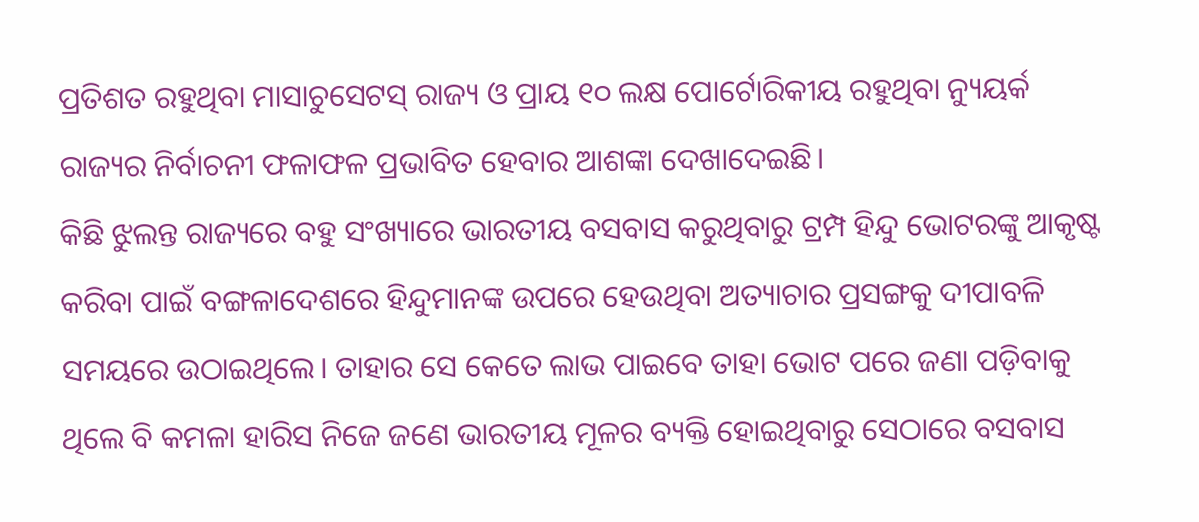ପ୍ରତିଶତ ରହୁଥିବା ମାସାଚୁସେଟସ୍ ରାଜ୍ୟ ଓ ପ୍ରାୟ ୧୦ ଲକ୍ଷ ପୋର୍ଟୋରିକୀୟ ରହୁଥିବା ନ୍ୟୁୟର୍କ ରାଜ୍ୟର ନିର୍ବାଚନୀ ଫଳାଫଳ ପ୍ରଭାବିତ ହେବାର ଆଶଙ୍କା ଦେଖାଦେଇଛି।
କିଛି ଝୁଲନ୍ତ ରାଜ୍ୟରେ ବହୁ ସଂଖ୍ୟାରେ ଭାରତୀୟ ବସବାସ କରୁଥିବାରୁ ଟ୍ରମ୍ପ ହିନ୍ଦୁ ଭୋଟରଙ୍କୁ ଆକୃଷ୍ଟ କରିବା ପାଇଁ ବଙ୍ଗଳାଦେଶରେ ହିନ୍ଦୁମାନଙ୍କ ଉପରେ ହେଉଥିବା ଅତ୍ୟାଚାର ପ୍ରସଙ୍ଗକୁ ଦୀପାବଳି ସମୟରେ ଉଠାଇଥିଲେ। ତାହାର ସେ କେତେ ଲାଭ ପାଇବେ ତାହା ଭୋଟ ପରେ ଜଣା ପଡ଼ିବାକୁ ଥିଲେ ବି କମଳା ହାରିସ ନିଜେ ଜଣେ ଭାରତୀୟ ମୂଳର ବ୍ୟକ୍ତି ହୋଇଥିବାରୁ ସେଠାରେ ବସବାସ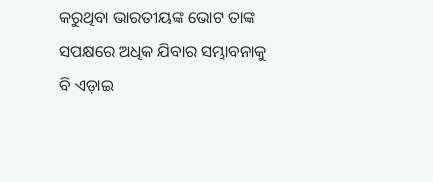କରୁଥିବା ଭାରତୀୟଙ୍କ ଭୋଟ ତାଙ୍କ ସପକ୍ଷରେ ଅଧିକ ଯିବାର ସମ୍ଭାବନାକୁ ବି ଏଡ଼ାଇ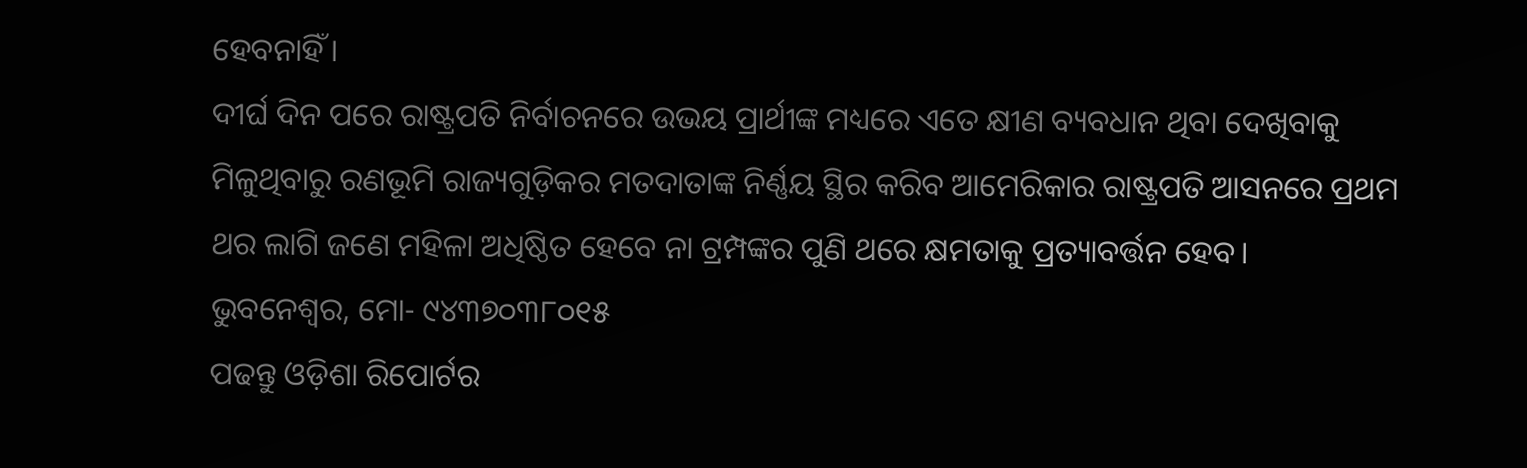ହେବନାହିଁ।
ଦୀର୍ଘ ଦିନ ପରେ ରାଷ୍ଟ୍ରପତି ନିର୍ବାଚନରେ ଉଭୟ ପ୍ରାର୍ଥୀଙ୍କ ମଧ୍ୟରେ ଏତେ କ୍ଷୀଣ ବ୍ୟବଧାନ ଥିବା ଦେଖିବାକୁ ମିଳୁଥିବାରୁ ରଣଭୂମି ରାଜ୍ୟଗୁଡ଼ିକର ମତଦାତାଙ୍କ ନିର୍ଣ୍ଣୟ ସ୍ଥିର କରିବ ଆମେରିକାର ରାଷ୍ଟ୍ରପତି ଆସନରେ ପ୍ରଥମ ଥର ଲାଗି ଜଣେ ମହିଳା ଅଧିଷ୍ଠିତ ହେବେ ନା ଟ୍ରମ୍ପଙ୍କର ପୁଣି ଥରେ କ୍ଷମତାକୁ ପ୍ରତ୍ୟାବର୍ତ୍ତନ ହେବ।
ଭୁବନେଶ୍ଵର, ମୋ- ୯୪୩୭୦୩୮୦୧୫
ପଢନ୍ତୁ ଓଡ଼ିଶା ରିପୋର୍ଟର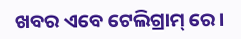ଖବର ଏବେ ଟେଲିଗ୍ରାମ୍ ରେ।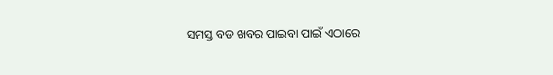ସମସ୍ତ ବଡ ଖବର ପାଇବା ପାଇଁ ଏଠାରେ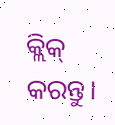କ୍ଲିକ୍ କରନ୍ତୁ।